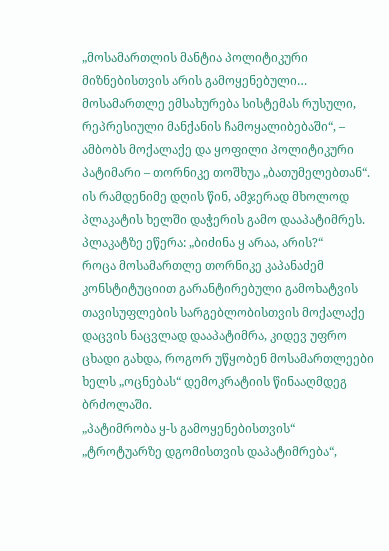„მოსამართლის მანტია პოლიტიკური მიზნებისთვის არის გამოყენებული… მოსამართლე ემსახურება სისტემას რუსული, რეპრესიული მანქანის ჩამოყალიბებაში“, – ამბობს მოქალაქე და ყოფილი პოლიტიკური პატიმარი – თორნიკე თოშხუა „ბათუმელებთან“. ის რამდენიმე დღის წინ, ამჯერად მხოლოდ პლაკატის ხელში დაჭერის გამო დააპატიმრეს. პლაკატზე ეწერა: „ბიძინა ყ არაა, არის?“
როცა მოსამართლე თორნიკე კაპანაძემ კონსტიტუციით გარანტირებული გამოხატვის თავისუფლების სარგებლობისთვის მოქალაქე დაცვის ნაცვლად დააპატიმრა, კიდევ უფრო ცხადი გახდა, როგორ უწყობენ მოსამართლეები ხელს „ოცნებას“ დემოკრატიის წინააღმდეგ ბრძოლაში.
„პატიმრობა ყ-ს გამოყენებისთვის“ „ტროტუარზე დგომისთვის დაპატიმრება“,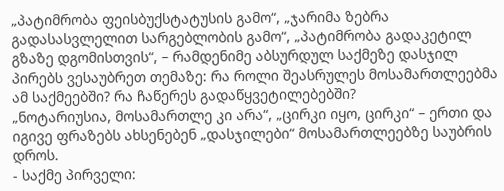„პატიმრობა ფეისბუქსტატუსის გამო“, „ჯარიმა ზებრა გადასასვლელით სარგებლობის გამო“, „პატიმრობა გადაკეტილ გზაზე დგომისთვის“, – რამდენიმე აბსურდულ საქმეზე დასჯილ პირებს ვესაუბრეთ თემაზე: რა როლი შეასრულეს მოსამართლეებმა ამ საქმეებში? რა ჩაწერეს გადაწყვეტილებებში?
„ნოტარიუსია, მოსამართლე კი არა“, „ცირკი იყო, ცირკი“ – ერთი და იგივე ფრაზებს ახსენებენ „დასჯილები“ მოსამართლეებზე საუბრის დროს.
- საქმე პირველი: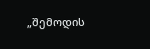„შემოდის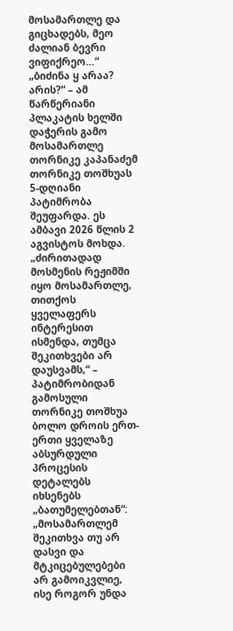მოსამართლე და გიცხადებს, მეო ძალიან ბევრი ვიფიქრეო…“
„ბიძინა ყ არაა? არის?“ – ამ წარწერიანი პლაკატის ხელში დაჭერის გამო მოსამართლე თორნიკე კაპანაძემ თორნიკე თოშხუას 5-დღიანი პატიმრობა შეუფარდა. ეს ამბავი 2026 წლის 2 აგვისტოს მოხდა.
„ძირითადად მოსმენის რეჟიმში იყო მოსამართლე, თითქოს ყველაფერს ინტერესით ისმენდა, თუმცა შეკითხვები არ დაუსვამს,“ – პატიმრობიდან გამოსული თორნიკე თოშხუა ბოლო დროის ერთ-ერთი ყველაზე აბსურდული პროცესის დეტალებს იხსენებს „ბათუმელებთან“:
„მოსამართლემ შეკითხვა თუ არ დასვი და მტკიცებულებები არ გამოიკვლიე, ისე როგორ უნდა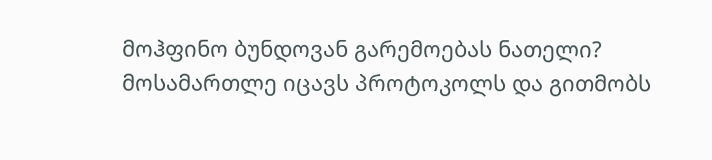მოჰფინო ბუნდოვან გარემოებას ნათელი? მოსამართლე იცავს პროტოკოლს და გითმობს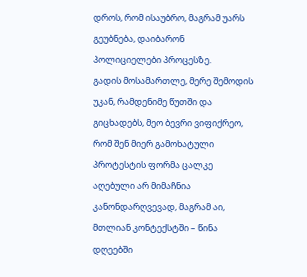დროს, რომ ისაუბრო, მაგრამ უარს გეუბნება, დაიბარონ პოლიციელები პროცესზე.
გადის მოსამართლე, მერე შემოდის უკან, რამდენიმე წუთში და გიცხადებს, მეო ბევრი ვიფიქრეო, რომ შენ მიერ გამოხატული პროტესტის ფორმა ცალკე აღებული არ მიმაჩნია კანონდარღვევად, მაგრამ აი, მთლიან კონტექსტში – წინა დღეებში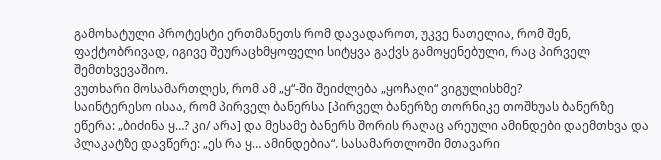გამოხატული პროტესტი ერთმანეთს რომ დავადაროთ, უკვე ნათელია, რომ შენ, ფაქტობრივად, იგივე შეურაცხმყოფელი სიტყვა გაქვს გამოყენებული, რაც პირველ შემთხვევაშიო.
ვუთხარი მოსამართლეს, რომ ამ „ყ“-ში შეიძლება „ყოჩაღი“ ვიგულისხმე?
საინტერესო ისაა, რომ პირველ ბანერსა [პირველ ბანერზე თორნიკე თოშხუას ბანერზე ეწერა: „ბიძინა ყ…? კი/ არა] და მესამე ბანერს შორის რაღაც არეული ამინდები დაემთხვა და პლაკატზე დავწერე: „ეს რა ყ… ამინდებია“. სასამართლოში მთავარი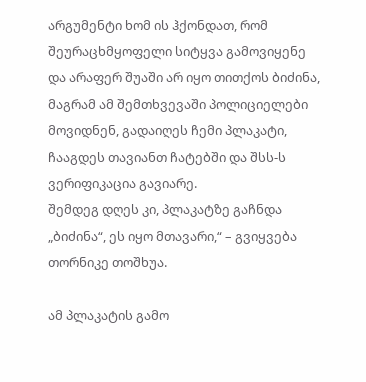არგუმენტი ხომ ის ჰქონდათ, რომ შეურაცხმყოფელი სიტყვა გამოვიყენე და არაფერ შუაში არ იყო თითქოს ბიძინა, მაგრამ ამ შემთხვევაში პოლიციელები მოვიდნენ, გადაიღეს ჩემი პლაკატი, ჩააგდეს თავიანთ ჩატებში და შსს-ს ვერიფიკაცია გავიარე.
შემდეგ დღეს კი, პლაკატზე გაჩნდა „ბიძინა“, ეს იყო მთავარი,“ – გვიყვება თორნიკე თოშხუა.

ამ პლაკატის გამო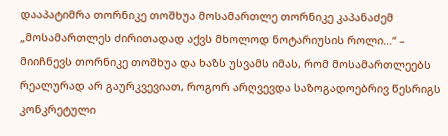დააპატიმრა თორნიკე თოშხუა მოსამართლე თორნიკე კაპანაძემ
„მოსამართლეს ძირითადად აქვს მხოლოდ ნოტარიუსის როლი…“ – მიიჩნევს თორნიკე თოშხუა და ხაზს უსვამს იმას, რომ მოსამართლეებს რეალურად არ გაურკვევიათ, როგორ არღვევდა საზოგადოებრივ წესრიგს კონკრეტული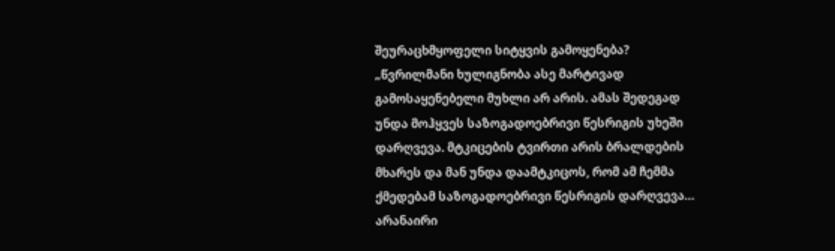შეურაცხმყოფელი სიტყვის გამოყენება?
„წვრილმანი ხულიგნობა ასე მარტივად გამოსაყენებელი მუხლი არ არის. ამას შედეგად უნდა მოჰყვეს საზოგადოებრივი წესრიგის უხეში დარღვევა. მტკიცების ტვირთი არის ბრალდების მხარეს და მან უნდა დაამტკიცოს, რომ ამ ჩემმა ქმედებამ საზოგადოებრივი წესრიგის დარღვევა… არანაირი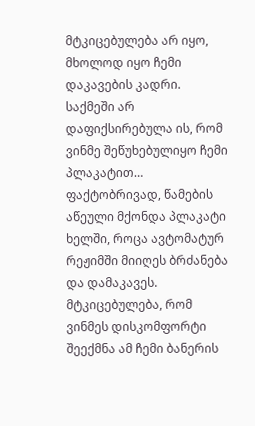მტკიცებულება არ იყო, მხოლოდ იყო ჩემი დაკავების კადრი.
საქმეში არ დაფიქსირებულა ის, რომ ვინმე შეწუხებულიყო ჩემი პლაკატით… ფაქტობრივად, წამების აწეული მქონდა პლაკატი ხელში, როცა ავტომატურ რეჟიმში მიიღეს ბრძანება და დამაკავეს. მტკიცებულება, რომ ვინმეს დისკომფორტი შეექმნა ამ ჩემი ბანერის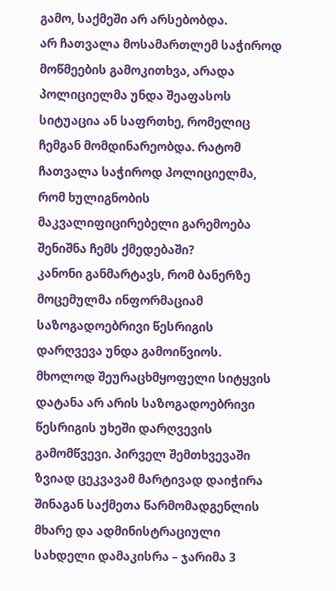გამო, საქმეში არ არსებობდა.
არ ჩათვალა მოსამართლემ საჭიროდ მოწმეების გამოკითხვა, არადა პოლიციელმა უნდა შეაფასოს სიტუაცია ან საფრთხე, რომელიც ჩემგან მომდინარეობდა. რატომ ჩათვალა საჭიროდ პოლიციელმა, რომ ხულიგნობის მაკვალიფიცირებელი გარემოება შენიშნა ჩემს ქმედებაში?
კანონი განმარტავს, რომ ბანერზე მოცემულმა ინფორმაციამ საზოგადოებრივი წესრიგის დარღვევა უნდა გამოიწვიოს. მხოლოდ შეურაცხმყოფელი სიტყვის დატანა არ არის საზოგადოებრივი წესრიგის უხეში დარღვევის გამომწვევი. პირველ შემთხვევაში ზვიად ცეკვავამ მარტივად დაიჭირა შინაგან საქმეთა წარმომადგენლის მხარე და ადმინისტრაციული სახდელი დამაკისრა – ჯარიმა 3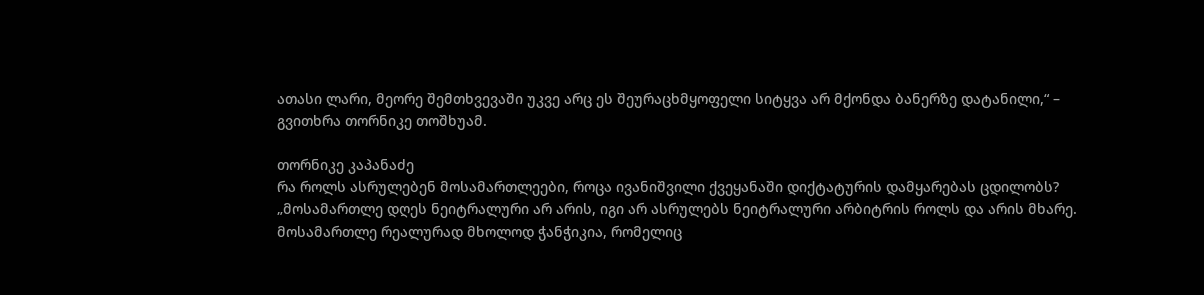ათასი ლარი, მეორე შემთხვევაში უკვე არც ეს შეურაცხმყოფელი სიტყვა არ მქონდა ბანერზე დატანილი,“ – გვითხრა თორნიკე თოშხუამ.

თორნიკე კაპანაძე
რა როლს ასრულებენ მოსამართლეები, როცა ივანიშვილი ქვეყანაში დიქტატურის დამყარებას ცდილობს?
„მოსამართლე დღეს ნეიტრალური არ არის, იგი არ ასრულებს ნეიტრალური არბიტრის როლს და არის მხარე. მოსამართლე რეალურად მხოლოდ ჭანჭიკია, რომელიც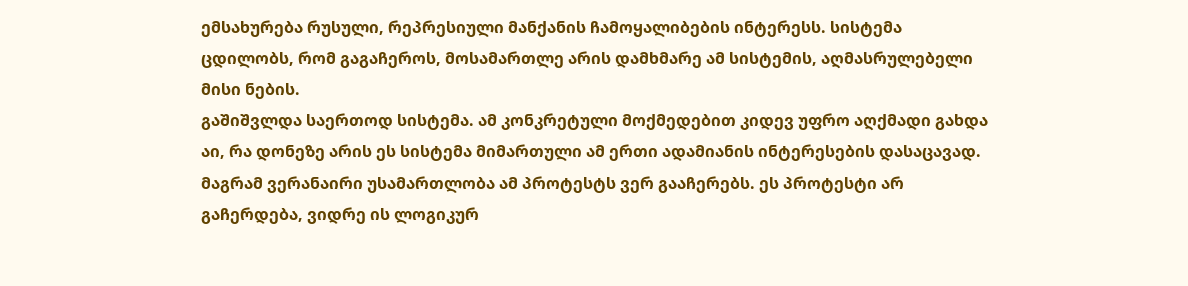ემსახურება რუსული, რეპრესიული მანქანის ჩამოყალიბების ინტერესს. სისტემა ცდილობს, რომ გაგაჩეროს, მოსამართლე არის დამხმარე ამ სისტემის, აღმასრულებელი მისი ნების.
გაშიშვლდა საერთოდ სისტემა. ამ კონკრეტული მოქმედებით კიდევ უფრო აღქმადი გახდა აი, რა დონეზე არის ეს სისტემა მიმართული ამ ერთი ადამიანის ინტერესების დასაცავად.
მაგრამ ვერანაირი უსამართლობა ამ პროტესტს ვერ გააჩერებს. ეს პროტესტი არ გაჩერდება, ვიდრე ის ლოგიკურ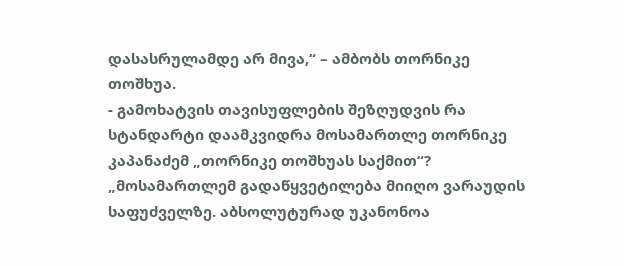დასასრულამდე არ მივა,“ – ამბობს თორნიკე თოშხუა.
- გამოხატვის თავისუფლების შეზღუდვის რა სტანდარტი დაამკვიდრა მოსამართლე თორნიკე კაპანაძემ „თორნიკე თოშხუას საქმით“?
„მოსამართლემ გადაწყვეტილება მიიღო ვარაუდის საფუძველზე. აბსოლუტურად უკანონოა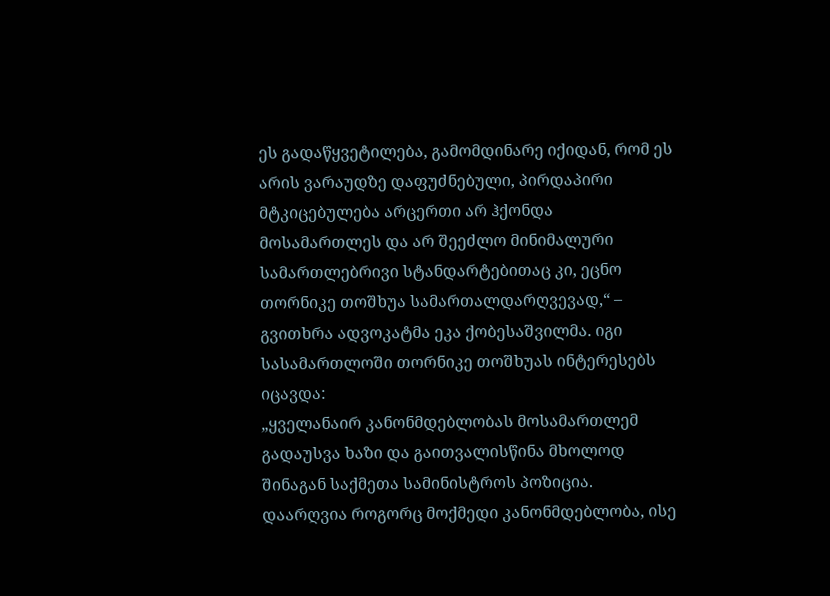ეს გადაწყვეტილება, გამომდინარე იქიდან, რომ ეს არის ვარაუდზე დაფუძნებული, პირდაპირი მტკიცებულება არცერთი არ ჰქონდა მოსამართლეს და არ შეეძლო მინიმალური სამართლებრივი სტანდარტებითაც კი, ეცნო თორნიკე თოშხუა სამართალდარღვევად,“ – გვითხრა ადვოკატმა ეკა ქობესაშვილმა. იგი სასამართლოში თორნიკე თოშხუას ინტერესებს იცავდა:
„ყველანაირ კანონმდებლობას მოსამართლემ გადაუსვა ხაზი და გაითვალისწინა მხოლოდ შინაგან საქმეთა სამინისტროს პოზიცია. დაარღვია როგორც მოქმედი კანონმდებლობა, ისე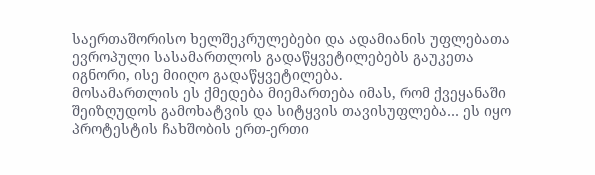საერთაშორისო ხელშეკრულებები და ადამიანის უფლებათა ევროპული სასამართლოს გადაწყვეტილებებს გაუკეთა იგნორი, ისე მიიღო გადაწყვეტილება.
მოსამართლის ეს ქმედება მიემართება იმას, რომ ქვეყანაში შეიზღუდოს გამოხატვის და სიტყვის თავისუფლება… ეს იყო პროტესტის ჩახშობის ერთ-ერთი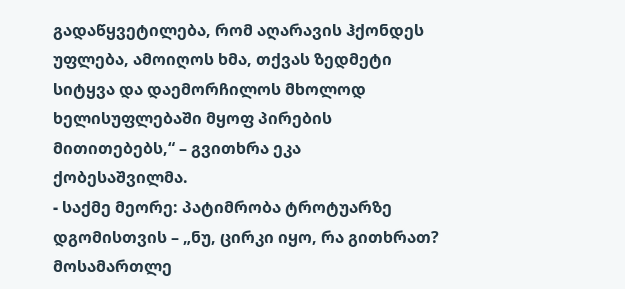გადაწყვეტილება, რომ აღარავის ჰქონდეს უფლება, ამოიღოს ხმა, თქვას ზედმეტი სიტყვა და დაემორჩილოს მხოლოდ ხელისუფლებაში მყოფ პირების მითითებებს,“ – გვითხრა ეკა ქობესაშვილმა.
- საქმე მეორე: პატიმრობა ტროტუარზე დგომისთვის – „ნუ, ცირკი იყო, რა გითხრათ? მოსამართლე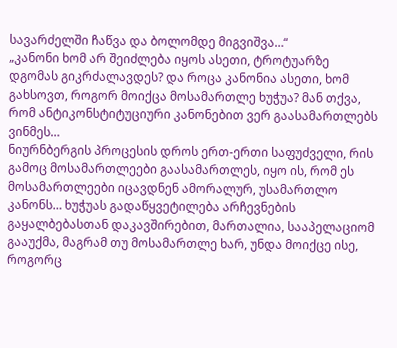სავარძელში ჩაწვა და ბოლომდე მიგვიშვა…“
„კანონი ხომ არ შეიძლება იყოს ასეთი, ტროტუარზე დგომას გიკრძალავდეს? და როცა კანონია ასეთი, ხომ გახსოვთ, როგორ მოიქცა მოსამართლე ხუჭუა? მან თქვა, რომ ანტიკონსტიტუციური კანონებით ვერ გაასამართლებს ვინმეს…
ნიურნბერგის პროცესის დროს ერთ-ერთი საფუძველი, რის გამოც მოსამართლეები გაასამართლეს, იყო ის, რომ ეს მოსამართლეები იცავდნენ ამორალურ, უსამართლო კანონს… ხუჭუას გადაწყვეტილება არჩევნების გაყალბებასთან დაკავშირებით, მართალია, სააპელაციომ გააუქმა, მაგრამ თუ მოსამართლე ხარ, უნდა მოიქცე ისე, როგორც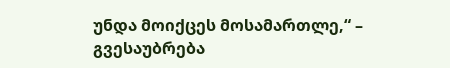უნდა მოიქცეს მოსამართლე,“ – გვესაუბრება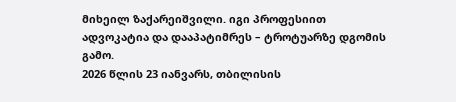მიხეილ ზაქარეიშვილი. იგი პროფესიით ადვოკატია და დააპატიმრეს – ტროტუარზე დგომის გამო.
2026 წლის 23 იანვარს, თბილისის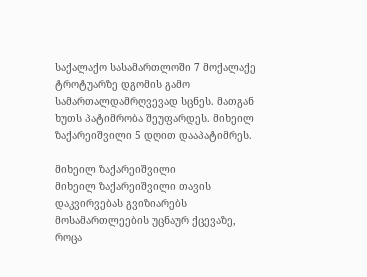საქალაქო სასამართლოში 7 მოქალაქე ტროტუარზე დგომის გამო სამართალდამრღვევად სცნეს. მათგან ხუთს პატიმრობა შეუფარდეს. მიხეილ ზაქარეიშვილი 5 დღით დააპატიმრეს.

მიხეილ ზაქარეიშვილი
მიხეილ ზაქარეიშვილი თავის დაკვირვებას გვიზიარებს მოსამართლეების უცნაურ ქცევაზე, როცა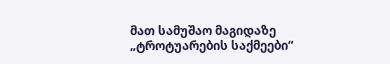მათ სამუშაო მაგიდაზე „ტროტუარების საქმეები“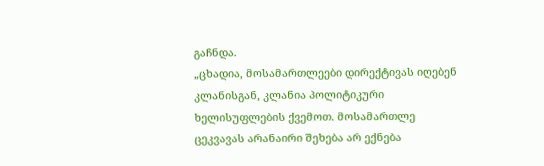გაჩნდა.
„ცხადია, მოსამართლეები დირექტივას იღებენ კლანისგან, კლანია პოლიტიკური ხელისუფლების ქვემოთ. მოსამართლე ცეკვავას არანაირი შეხება არ ექნება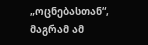„ოცნებასთან“, მაგრამ ამ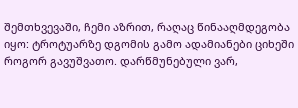შემთხვევაში, ჩემი აზრით, რაღაც წინააღმდეგობა იყო: ტროტუარზე დგომის გამო ადამიანები ციხეში როგორ გავუშვათო. დარწმუნებული ვარ,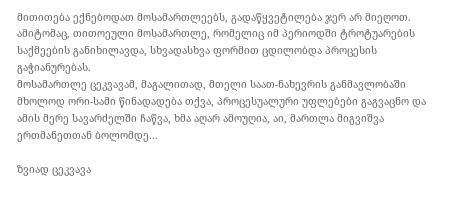მითითება ექნებოდათ მოსამართლეებს, გადაწყვეტილება ჯერ არ მიეღოთ. ამიტომაც, თითოეული მოსამართლე, რომელიც იმ პერიოდში ტროტუარების საქმეების განიხილავდა, სხვადასხვა ფორმით ცდილობდა პროცესის გაჭიანურებას.
მოსამართლე ცეკვავამ, მაგალითად, მთელი საათ-ნახევრის განმავლობაში მხოლოდ ორი-სამი წინადადება თქვა, პროცესუალური უფლებები გაგვაცნო და ამის მერე სავარძელში ჩაწვა, ხმა აღარ ამოუღია, აი, მართლა მიგვიშვა ერთმანეთთან ბოლომდე…

ზვიად ცეკვავა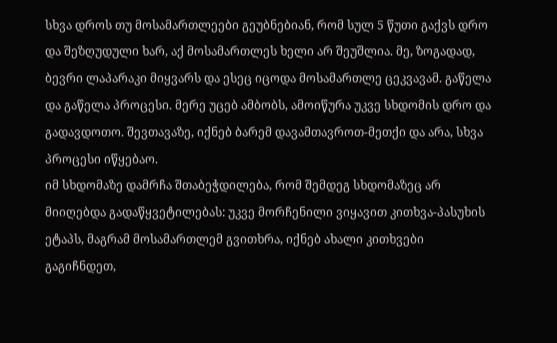სხვა დროს თუ მოსამართლეები გეუბნებიან, რომ სულ 5 წუთი გაქვს დრო და შეზღუდული ხარ, აქ მოსამართლეს ხელი არ შეუშლია. მე, ზოგადად, ბევრი ლაპარაკი მიყვარს და ესეც იცოდა მოსამართლე ცეკვავამ. გაწელა და გაწელა პროცესი. მერე უცებ ამბობს, ამოიწურა უკვე სხდომის დრო და გადავდოთო. შევთავაზე, იქნებ ბარემ დავამთავროთ-მეთქი და არა, სხვა პროცესი იწყებაო.
იმ სხდომაზე დამრჩა შთაბეჭდილება, რომ შემდეგ სხდომაზეც არ მიიღებდა გადაწყვეტილებას: უკვე მორჩენილი ვიყავით კითხვა-პასუხის ეტაპს, მაგრამ მოსამართლემ გვითხრა, იქნებ ახალი კითხვები გაგიჩნდეთ,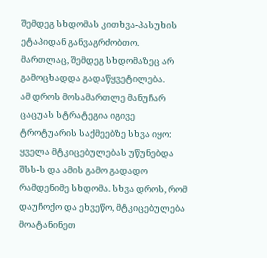შემდეგ სხდომას კითხვა-პასუხის ეტაპიდან განვაგრძობთო.
მართლაც, შემდეგ სხდომაზეც არ გამოცხადდა გადაწყვეტილება.
ამ დროს მოსამართლე მანუჩარ ცაცუას სტრატეგია იგივე ტროტუარის საქმეებზე სხვა იყო: ყველა მტკიცებულებას უწუნებდა შსს-ს და ამის გამო გადადო რამდენიმე სხდომა. სხვა დროს, რომ დაუჩოქო და ეხვეწო, მტკიცებულება მოატანინეთ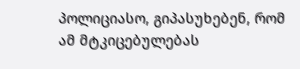პოლიციასო, გიპასუხებენ, რომ ამ მტკიცებულებას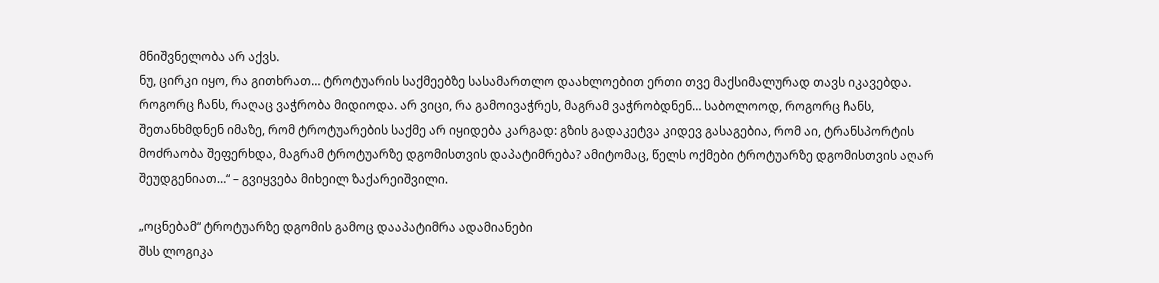მნიშვნელობა არ აქვს.
ნუ, ცირკი იყო, რა გითხრათ… ტროტუარის საქმეებზე სასამართლო დაახლოებით ერთი თვე მაქსიმალურად თავს იკავებდა. როგორც ჩანს, რაღაც ვაჭრობა მიდიოდა. არ ვიცი, რა გამოივაჭრეს, მაგრამ ვაჭრობდნენ… საბოლოოდ, როგორც ჩანს, შეთანხმდნენ იმაზე, რომ ტროტუარების საქმე არ იყიდება კარგად: გზის გადაკეტვა კიდევ გასაგებია, რომ აი, ტრანსპორტის მოძრაობა შეფერხდა, მაგრამ ტროტუარზე დგომისთვის დაპატიმრება? ამიტომაც, წელს ოქმები ტროტუარზე დგომისთვის აღარ შეუდგენიათ…“ – გვიყვება მიხეილ ზაქარეიშვილი.

„ოცნებამ“ ტროტუარზე დგომის გამოც დააპატიმრა ადამიანები
შსს ლოგიკა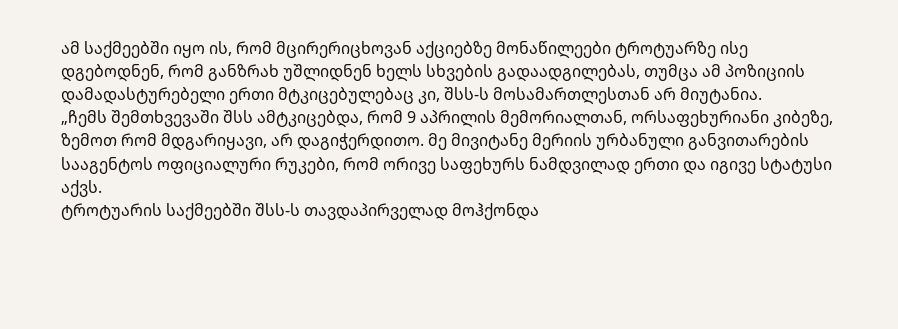ამ საქმეებში იყო ის, რომ მცირერიცხოვან აქციებზე მონაწილეები ტროტუარზე ისე დგებოდნენ, რომ განზრახ უშლიდნენ ხელს სხვების გადაადგილებას, თუმცა ამ პოზიციის დამადასტურებელი ერთი მტკიცებულებაც კი, შსს-ს მოსამართლესთან არ მიუტანია.
„ჩემს შემთხვევაში შსს ამტკიცებდა, რომ 9 აპრილის მემორიალთან, ორსაფეხურიანი კიბეზე, ზემოთ რომ მდგარიყავი, არ დაგიჭერდითო. მე მივიტანე მერიის ურბანული განვითარების სააგენტოს ოფიციალური რუკები, რომ ორივე საფეხურს ნამდვილად ერთი და იგივე სტატუსი აქვს.
ტროტუარის საქმეებში შსს-ს თავდაპირველად მოჰქონდა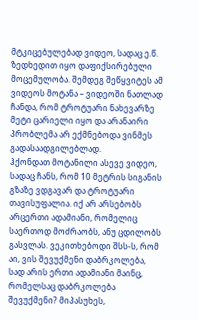მტკიცებულებად ვიდეო, სადაც ე.წ. ზედხედით იყო დაფიქსირებული მოცემულობა. შემდეგ შეწყვიტეს ამ ვიდეოს მოტანა – ვიდეოში ნათლად ჩანდა, რომ ტროტუარი ნახევარზე მეტი ცარიელი იყო და არანაირი პრობლემა არ ექმნებოდა ვინმეს გადასაადგილებლად.
ჰქონდათ მოტანილი ასევე ვიდეო, სადაც ჩანს, რომ 10 მეტრის სიგანის გზაზე ვდგავარ და ტროტუარი თავისუფალია. იქ არ არსებობს არცერთი ადამიანი, რომელიც საერთოდ მოძრაობს, ანუ ცდილობს გასვლას. ვეკითხებოდი შსს-ს, რომ აი, ვის შევუქმენი დაბრკოლება, სად არის ერთი ადამიანი მაინც, რომელსაც დაბრკოლება შევუქმენი? მიპასუხეს,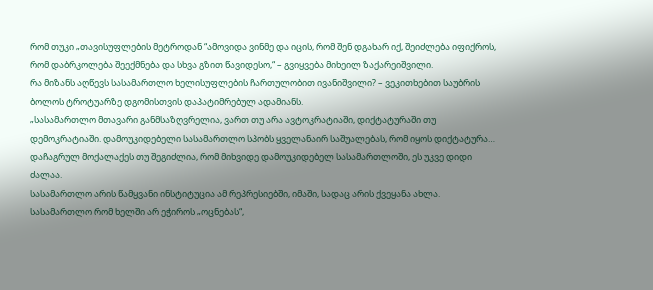რომ თუკი „თავისუფლების მეტროდან “ამოვიდა ვინმე და იცის, რომ შენ დგახარ იქ, შეიძლება იფიქროს, რომ დაბრკოლება შეექმნება და სხვა გზით წავიდესო,“ – გვიყვება მიხეილ ზაქარეიშვილი.
რა მიზანს აღწევს სასამართლო ხელისუფლების ჩართულობით ივანიშვილი? – ვეკითხებით საუბრის ბოლოს ტროტუარზე დგომისთვის დაპატიმრებულ ადამიანს.
„სასამართლო მთავარი განმსაზღვრელია, ვართ თუ არა ავტოკრატიაში, დიქტატურაში თუ დემოკრატიაში. დამოუკიდებელი სასამართლო სპობს ყველანაირ საშუალებას, რომ იყოს დიქტატურა… დაჩაგრულ მოქალაქეს თუ შეგიძლია, რომ მიხვიდე დამოუკიდებელ სასამართლოში, ეს უკვე დიდი ძალაა.
სასამართლო არის წამყვანი ინსტიტუცია ამ რეპრესიებში, იმაში, სადაც არის ქვეყანა ახლა.
სასამართლო რომ ხელში არ ეჭიროს „ოცნებას“,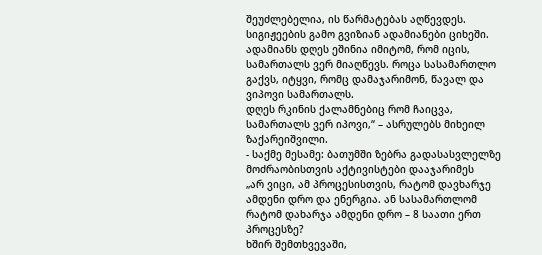შეუძლებელია, ის წარმატებას აღწევდეს. სიგიჟეების გამო გვიზიან ადამიანები ციხეში. ადამიანს დღეს ეშინია იმიტომ, რომ იცის, სამართალს ვერ მიაღწევს. როცა სასამართლო გაქვს, იტყვი, რომც დამაჯარიმონ, წავალ და ვიპოვი სამართალს.
დღეს რკინის ქალამნებიც რომ ჩაიცვა, სამართალს ვერ იპოვი,“ – ასრულებს მიხეილ ზაქარეიშვილი.
- საქმე მესამე: ბათუმში ზებრა გადასასვლელზე მოძრაობისთვის აქტივისტები დააჯარიმეს
„არ ვიცი, ამ პროცესისთვის, რატომ დავხარჯე ამდენი დრო და ენერგია. ან სასამართლომ რატომ დახარჯა ამდენი დრო – 8 საათი ერთ პროცესზე?
ხშირ შემთხვევაში,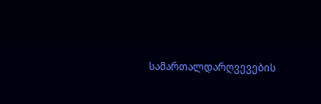სამართალდარღვევების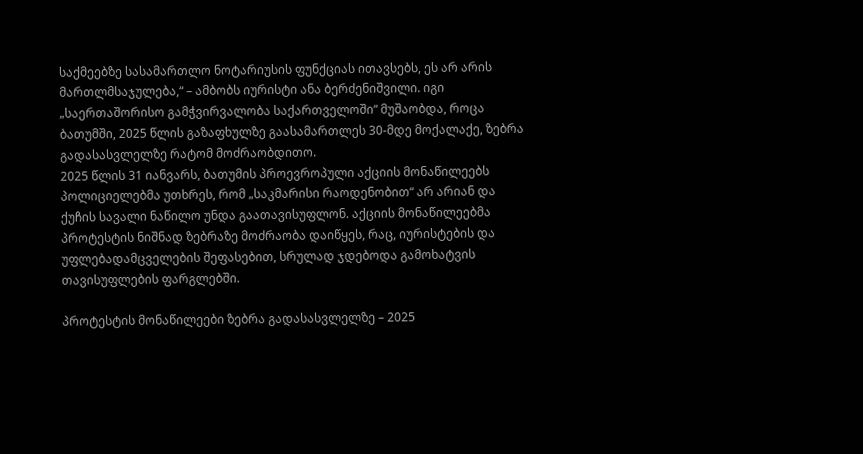საქმეებზე სასამართლო ნოტარიუსის ფუნქციას ითავსებს, ეს არ არის მართლმსაჯულება,“ – ამბობს იურისტი ანა ბერძენიშვილი. იგი „საერთაშორისო გამჭვირვალობა საქართველოში“ მუშაობდა, როცა ბათუმში, 2025 წლის გაზაფხულზე გაასამართლეს 30-მდე მოქალაქე, ზებრა გადასასვლელზე რატომ მოძრაობდითო.
2025 წლის 31 იანვარს, ბათუმის პროევროპული აქციის მონაწილეებს პოლიციელებმა უთხრეს, რომ „საკმარისი რაოდენობით“ არ არიან და ქუჩის სავალი ნაწილო უნდა გაათავისუფლონ. აქციის მონაწილეებმა პროტესტის ნიშნად ზებრაზე მოძრაობა დაიწყეს, რაც, იურისტების და უფლებადამცველების შეფასებით, სრულად ჯდებოდა გამოხატვის თავისუფლების ფარგლებში.

პროტესტის მონაწილეები ზებრა გადასასვლელზე – 2025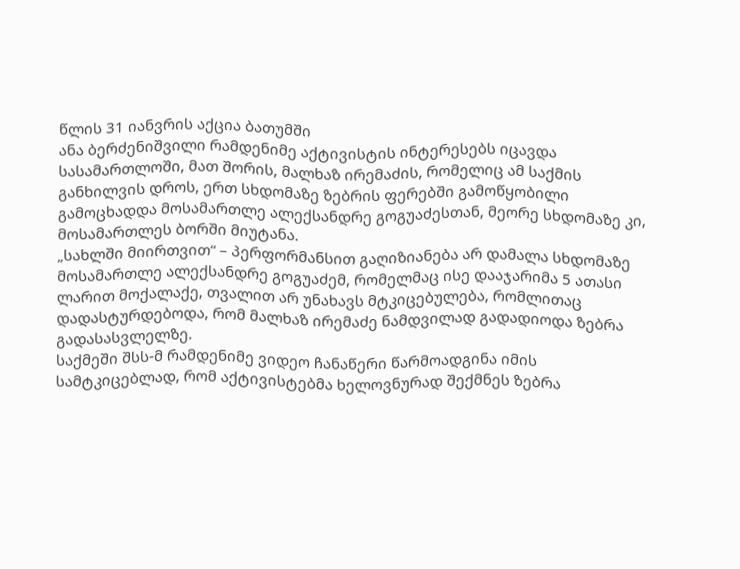წლის 31 იანვრის აქცია ბათუმში
ანა ბერძენიშვილი რამდენიმე აქტივისტის ინტერესებს იცავდა სასამართლოში, მათ შორის, მალხაზ ირემაძის, რომელიც ამ საქმის განხილვის დროს, ერთ სხდომაზე ზებრის ფერებში გამოწყობილი გამოცხადდა მოსამართლე ალექსანდრე გოგუაძესთან, მეორე სხდომაზე კი, მოსამართლეს ბორში მიუტანა.
„სახლში მიირთვით“ – პერფორმანსით გაღიზიანება არ დამალა სხდომაზე მოსამართლე ალექსანდრე გოგუაძემ, რომელმაც ისე დააჯარიმა 5 ათასი ლარით მოქალაქე, თვალით არ უნახავს მტკიცებულება, რომლითაც დადასტურდებოდა, რომ მალხაზ ირემაძე ნამდვილად გადადიოდა ზებრა გადასასვლელზე.
საქმეში შსს-მ რამდენიმე ვიდეო ჩანაწერი წარმოადგინა იმის სამტკიცებლად, რომ აქტივისტებმა ხელოვნურად შექმნეს ზებრა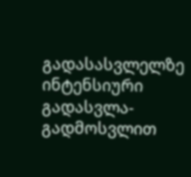გადასასვლელზე ინტენსიური გადასვლა-გადმოსვლით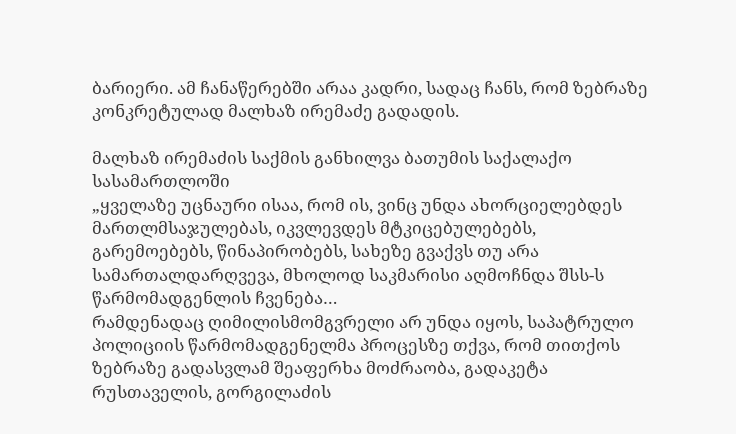ბარიერი. ამ ჩანაწერებში არაა კადრი, სადაც ჩანს, რომ ზებრაზე კონკრეტულად მალხაზ ირემაძე გადადის.

მალხაზ ირემაძის საქმის განხილვა ბათუმის საქალაქო სასამართლოში
„ყველაზე უცნაური ისაა, რომ ის, ვინც უნდა ახორციელებდეს მართლმსაჯულებას, იკვლევდეს მტკიცებულებებს, გარემოებებს, წინაპირობებს, სახეზე გვაქვს თუ არა სამართალდარღვევა, მხოლოდ საკმარისი აღმოჩნდა შსს-ს წარმომადგენლის ჩვენება…
რამდენადაც ღიმილისმომგვრელი არ უნდა იყოს, საპატრულო პოლიციის წარმომადგენელმა პროცესზე თქვა, რომ თითქოს ზებრაზე გადასვლამ შეაფერხა მოძრაობა, გადაკეტა რუსთაველის, გორგილაძის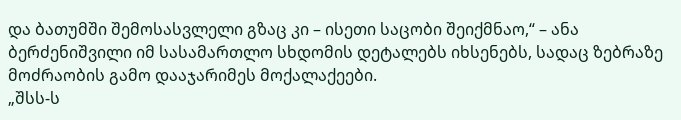და ბათუმში შემოსასვლელი გზაც კი – ისეთი საცობი შეიქმნაო,“ – ანა ბერძენიშვილი იმ სასამართლო სხდომის დეტალებს იხსენებს, სადაც ზებრაზე მოძრაობის გამო დააჯარიმეს მოქალაქეები.
„შსს-ს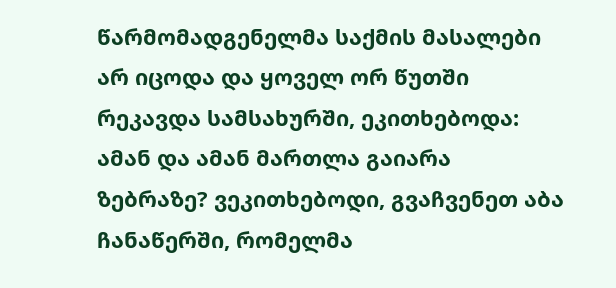წარმომადგენელმა საქმის მასალები არ იცოდა და ყოველ ორ წუთში რეკავდა სამსახურში, ეკითხებოდა: ამან და ამან მართლა გაიარა ზებრაზე? ვეკითხებოდი, გვაჩვენეთ აბა ჩანაწერში, რომელმა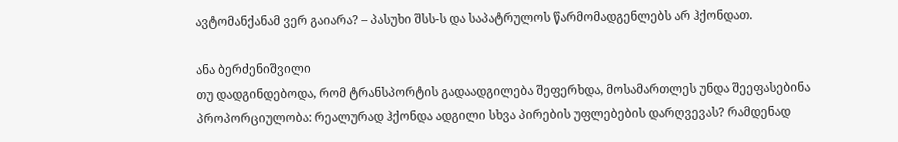ავტომანქანამ ვერ გაიარა? – პასუხი შსს-ს და საპატრულოს წარმომადგენლებს არ ჰქონდათ.

ანა ბერძენიშვილი
თუ დადგინდებოდა, რომ ტრანსპორტის გადაადგილება შეფერხდა, მოსამართლეს უნდა შეეფასებინა პროპორციულობა: რეალურად ჰქონდა ადგილი სხვა პირების უფლებების დარღვევას? რამდენად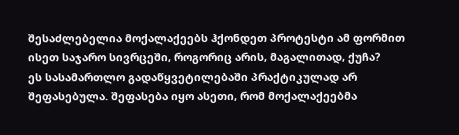შესაძლებელია მოქალაქეებს ჰქონდეთ პროტესტი ამ ფორმით ისეთ საჯარო სივრცეში, როგორიც არის, მაგალითად, ქუჩა?
ეს სასამართლო გადაწყვეტილებაში პრაქტიკულად არ შეფასებულა. შეფასება იყო ასეთი, რომ მოქალაქეებმა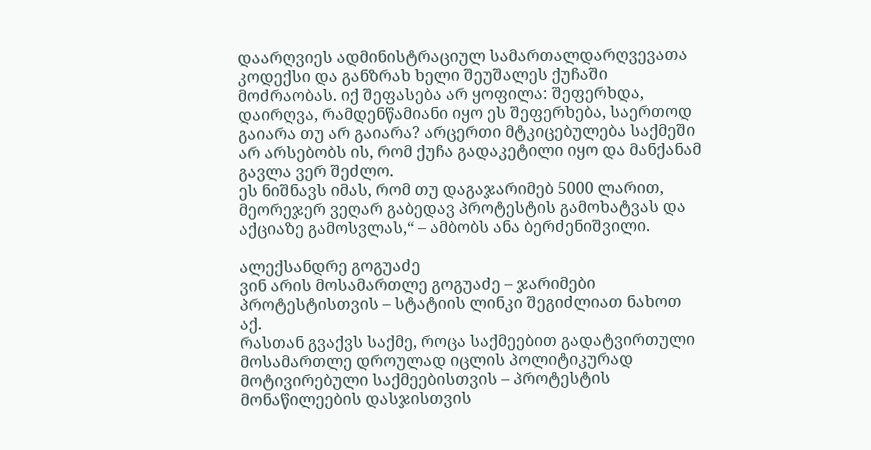დაარღვიეს ადმინისტრაციულ სამართალდარღვევათა კოდექსი და განზრახ ხელი შეუშალეს ქუჩაში მოძრაობას. იქ შეფასება არ ყოფილა: შეფერხდა, დაირღვა, რამდენწამიანი იყო ეს შეფერხება, საერთოდ გაიარა თუ არ გაიარა? არცერთი მტკიცებულება საქმეში არ არსებობს ის, რომ ქუჩა გადაკეტილი იყო და მანქანამ გავლა ვერ შეძლო.
ეს ნიშნავს იმას, რომ თუ დაგაჯარიმებ 5000 ლარით, მეორეჯერ ვეღარ გაბედავ პროტესტის გამოხატვას და აქციაზე გამოსვლას,“ – ამბობს ანა ბერძენიშვილი.

ალექსანდრე გოგუაძე
ვინ არის მოსამართლე გოგუაძე – ჯარიმები პროტესტისთვის – სტატიის ლინკი შეგიძლიათ ნახოთ აქ.
რასთან გვაქვს საქმე, როცა საქმეებით გადატვირთული მოსამართლე დროულად იცლის პოლიტიკურად მოტივირებული საქმეებისთვის – პროტესტის მონაწილეების დასჯისთვის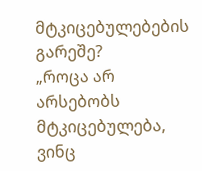მტკიცებულებების გარეშე?
„როცა არ არსებობს მტკიცებულება, ვინც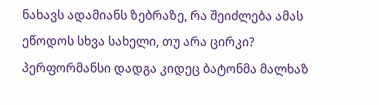ნახავს ადამიანს ზებრაზე, რა შეიძლება ამას ეწოდოს სხვა სახელი, თუ არა ცირკი? პერფორმანსი დადგა კიდეც ბატონმა მალხაზ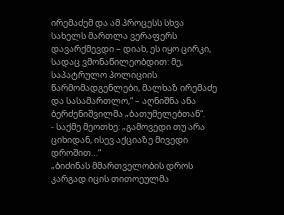ირემაძემ და ამ პროცესს სხვა სახელს მართლა ვერაფერს დავარქმევდი – დიახ, ეს იყო ცირკი, სადაც ვმონაწილეობდით: მე, საპატრულო პოლიციის წარმომადგენლები, მალხაზ ირემაძე და სასამართლო,“ – აღნიშნა ანა ბერძენიშვილმა „ბათუმელებთან“.
- საქმე მეოთხე: „გამოვედი თუ არა ციხიდან, ისევ აქციაზე მივედი დროშით…“
„ბიძინას მმართველობის დროს კარგად იცის თითოეულმა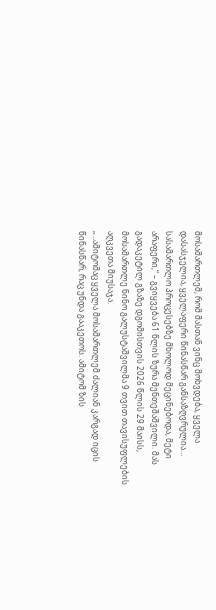მოსამართლემ, რომ მასთან ვინც მოხვდება, ყველა დასასჯელია, ყველაფერი წინასწარ განსაზღვრულია… სასამართლო პროცესებზე მხოლოდ მეცინებოდა, მეტი არაფერი,“ – გვიყვება 61 წლის ზურა მენთეშაშვილი. მას გადაკეტილ გზაზე დგომისთვის 2026 წლის 29 მაისს, მოსამართლე ნინო გალუსტაშვილმა 9 თვით თავისუფლების აღკვეთა მიუსაჯა.
„…ამიტომაც ყველა მოსამართლემ ძალიან კარგად იცის წინასწარ, რაც უნდა გააკეთოს. ამიტომ ზის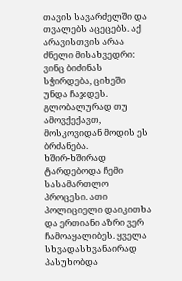თავის სავარძელში და თვალებს აცეცებს. აქ არავისთვის არაა ძნელი მისახვედრი: ვინც ბიძინას სჭირდება, ციხეში უნდა ჩაჯდეს.
გლობალურად თუ ამოვქექავთ, მოსკოვიდან მოდის ეს ბრძანება.
ხშირ-ხშირად ტარდებოდა ჩემი სასამართლო პროცესი. ათი პოლიციელი დაიკითხა და ერთიანი აზრი ვერ ჩამოაყალიბეს. ყველა სხვადასხვანაირად პასუხობდა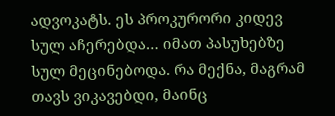ადვოკატს. ეს პროკურორი კიდევ სულ აჩერებდა… იმათ პასუხებზე სულ მეცინებოდა. რა მექნა, მაგრამ თავს ვიკავებდი, მაინც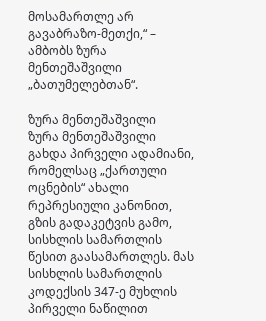მოსამართლე არ გავაბრაზო-მეთქი,“ – ამბობს ზურა მენთეშაშვილი „ბათუმელებთან“.

ზურა მენთეშაშვილი
ზურა მენთეშაშვილი გახდა პირველი ადამიანი, რომელსაც „ქართული ოცნების“ ახალი რეპრესიული კანონით, გზის გადაკეტვის გამო, სისხლის სამართლის წესით გაასამართლეს. მას სისხლის სამართლის კოდექსის 347-ე მუხლის პირველი ნაწილით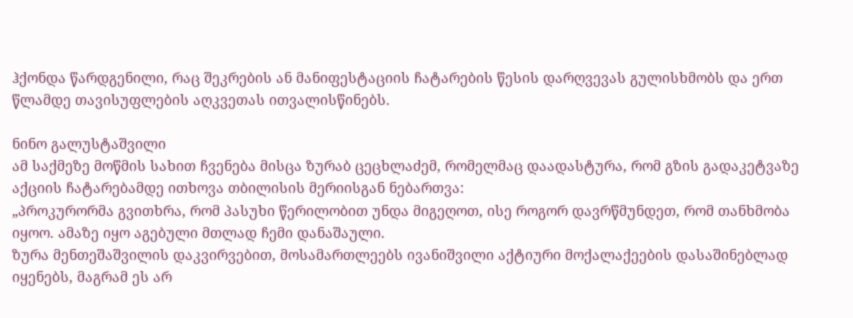ჰქონდა წარდგენილი, რაც შეკრების ან მანიფესტაციის ჩატარების წესის დარღვევას გულისხმობს და ერთ წლამდე თავისუფლების აღკვეთას ითვალისწინებს.

ნინო გალუსტაშვილი
ამ საქმეზე მოწმის სახით ჩვენება მისცა ზურაბ ცეცხლაძემ, რომელმაც დაადასტურა, რომ გზის გადაკეტვაზე აქციის ჩატარებამდე ითხოვა თბილისის მერიისგან ნებართვა:
„პროკურორმა გვითხრა, რომ პასუხი წერილობით უნდა მიგეღოთ, ისე როგორ დავრწმუნდეთ, რომ თანხმობა იყოო. ამაზე იყო აგებული მთლად ჩემი დანაშაული.
ზურა მენთეშაშვილის დაკვირვებით, მოსამართლეებს ივანიშვილი აქტიური მოქალაქეების დასაშინებლად იყენებს, მაგრამ ეს არ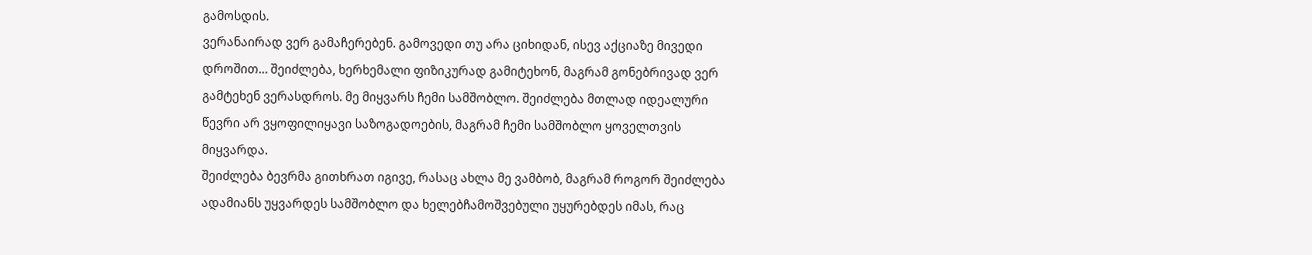გამოსდის.
ვერანაირად ვერ გამაჩერებენ. გამოვედი თუ არა ციხიდან, ისევ აქციაზე მივედი დროშით… შეიძლება, ხერხემალი ფიზიკურად გამიტეხონ, მაგრამ გონებრივად ვერ გამტეხენ ვერასდროს. მე მიყვარს ჩემი სამშობლო. შეიძლება მთლად იდეალური წევრი არ ვყოფილიყავი საზოგადოების, მაგრამ ჩემი სამშობლო ყოველთვის მიყვარდა.
შეიძლება ბევრმა გითხრათ იგივე, რასაც ახლა მე ვამბობ, მაგრამ როგორ შეიძლება ადამიანს უყვარდეს სამშობლო და ხელებჩამოშვებული უყურებდეს იმას, რაც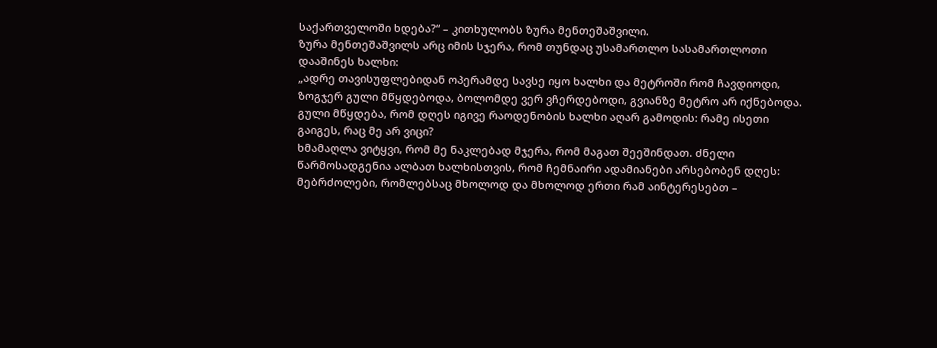საქართველოში ხდება?“ – კითხულობს ზურა მენთეშაშვილი.
ზურა მენთეშაშვილს არც იმის სჯერა, რომ თუნდაც უსამართლო სასამართლოთი დააშინეს ხალხი:
„ადრე თავისუფლებიდან ოპერამდე სავსე იყო ხალხი და მეტროში რომ ჩავდიოდი, ზოგჯერ გული მწყდებოდა, ბოლომდე ვერ ვჩერდებოდი, გვიანზე მეტრო არ იქნებოდა. გული მწყდება, რომ დღეს იგივე რაოდენობის ხალხი აღარ გამოდის: რამე ისეთი გაიგეს, რაც მე არ ვიცი?
ხმამაღლა ვიტყვი, რომ მე ნაკლებად მჯერა, რომ მაგათ შეეშინდათ. ძნელი წარმოსადგენია ალბათ ხალხისთვის, რომ ჩემნაირი ადამიანები არსებობენ დღეს: მებრძოლები, რომლებსაც მხოლოდ და მხოლოდ ერთი რამ აინტერესებთ –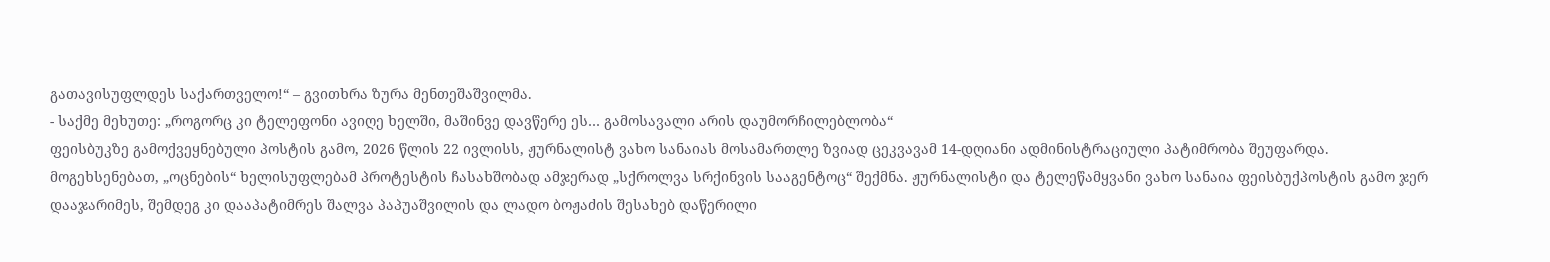გათავისუფლდეს საქართველო!“ – გვითხრა ზურა მენთეშაშვილმა.
- საქმე მეხუთე: „როგორც კი ტელეფონი ავიღე ხელში, მაშინვე დავწერე ეს… გამოსავალი არის დაუმორჩილებლობა“
ფეისბუკზე გამოქვეყნებული პოსტის გამო, 2026 წლის 22 ივლისს, ჟურნალისტ ვახო სანაიას მოსამართლე ზვიად ცეკვავამ 14-დღიანი ადმინისტრაციული პატიმრობა შეუფარდა.
მოგეხსენებათ, „ოცნების“ ხელისუფლებამ პროტესტის ჩასახშობად ამჯერად „სქროლვა სრქინვის სააგენტოც“ შექმნა. ჟურნალისტი და ტელეწამყვანი ვახო სანაია ფეისბუქპოსტის გამო ჯერ დააჯარიმეს, შემდეგ კი დააპატიმრეს შალვა პაპუაშვილის და ლადო ბოჟაძის შესახებ დაწერილი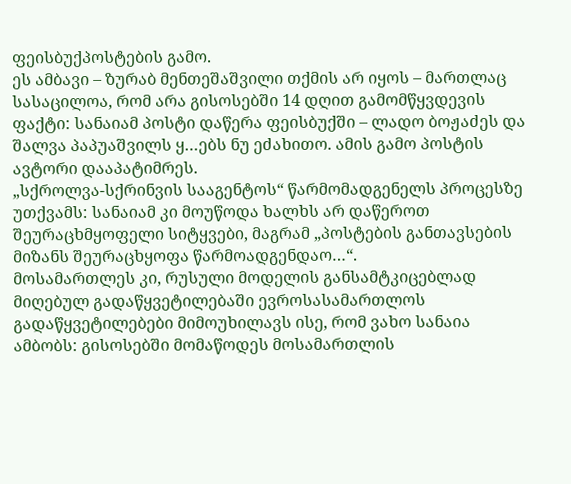ფეისბუქპოსტების გამო.
ეს ამბავი – ზურაბ მენთეშაშვილი თქმის არ იყოს – მართლაც სასაცილოა, რომ არა გისოსებში 14 დღით გამომწყვდევის ფაქტი: სანაიამ პოსტი დაწერა ფეისბუქში – ლადო ბოჟაძეს და შალვა პაპუაშვილს ყ…ებს ნუ ეძახითო. ამის გამო პოსტის ავტორი დააპატიმრეს.
„სქროლვა-სქრინვის სააგენტოს“ წარმომადგენელს პროცესზე უთქვამს: სანაიამ კი მოუწოდა ხალხს არ დაწეროთ შეურაცხმყოფელი სიტყვები, მაგრამ „პოსტების განთავსების მიზანს შეურაცხყოფა წარმოადგენდაო…“.
მოსამართლეს კი, რუსული მოდელის განსამტკიცებლად მიღებულ გადაწყვეტილებაში ევროსასამართლოს გადაწყვეტილებები მიმოუხილავს ისე, რომ ვახო სანაია ამბობს: გისოსებში მომაწოდეს მოსამართლის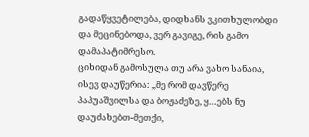გადაწყვეტილება, დიდხანს ვკითხულობდი და მეცინებოდა, ვერ გავიგე, რის გამო დამაპატიმრესო.
ციხიდან გამოსულა თუ არა ვახო სანაია, ისევ დაუწერია: „მე რომ დავწერე პაპუაშვილსა და ბოჟაძეზე, ყ…ებს ნუ დაუძახებთ-მეთქი,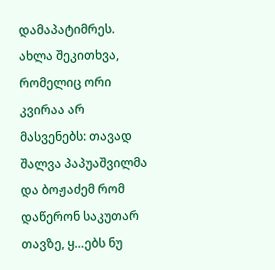დამაპატიმრეს. ახლა შეკითხვა, რომელიც ორი კვირაა არ მასვენებს: თავად შალვა პაპუაშვილმა და ბოჟაძემ რომ დაწერონ საკუთარ თავზე, ყ…ებს ნუ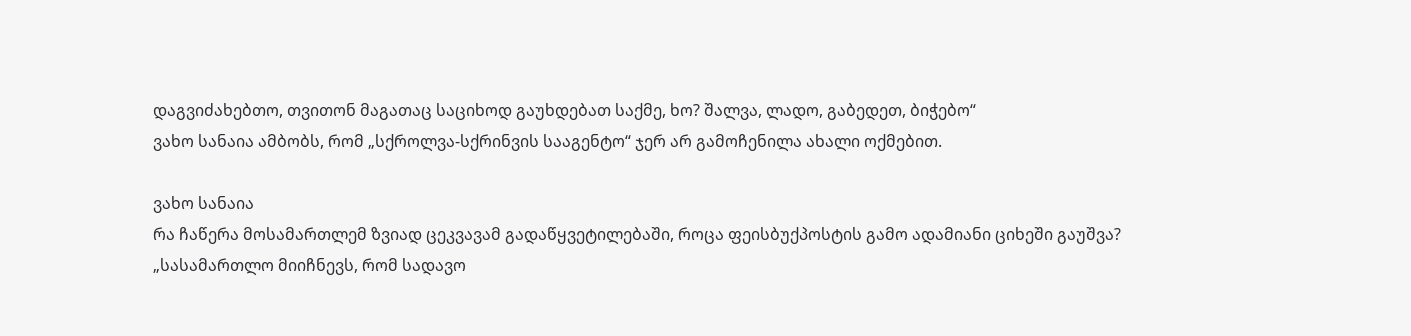დაგვიძახებთო, თვითონ მაგათაც საციხოდ გაუხდებათ საქმე, ხო? შალვა, ლადო, გაბედეთ, ბიჭებო“
ვახო სანაია ამბობს, რომ „სქროლვა-სქრინვის სააგენტო“ ჯერ არ გამოჩენილა ახალი ოქმებით.

ვახო სანაია
რა ჩაწერა მოსამართლემ ზვიად ცეკვავამ გადაწყვეტილებაში, როცა ფეისბუქპოსტის გამო ადამიანი ციხეში გაუშვა?
„სასამართლო მიიჩნევს, რომ სადავო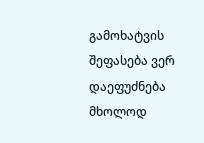გამოხატვის შეფასება ვერ დაეფუძნება მხოლოდ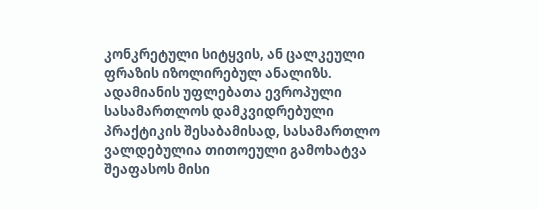კონკრეტული სიტყვის, ან ცალკეული ფრაზის იზოლირებულ ანალიზს. ადამიანის უფლებათა ევროპული სასამართლოს დამკვიდრებული პრაქტიკის შესაბამისად, სასამართლო ვალდებულია თითოეული გამოხატვა შეაფასოს მისი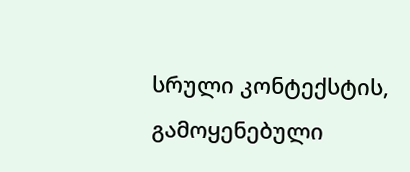სრული კონტექსტის, გამოყენებული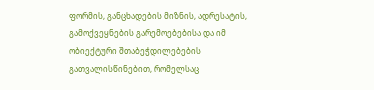ფორმის, განცხადების მიზნის, ადრესატის, გამოქვეყნების გარემოებებისა და იმ ობიექტური შთაბეჭდილებების გათვალისწინებით, რომელსაც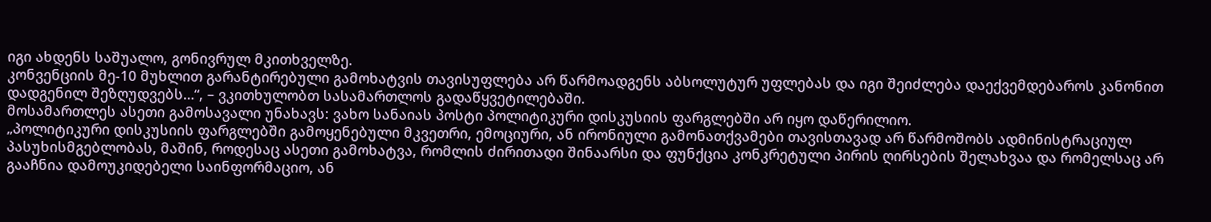იგი ახდენს საშუალო, გონივრულ მკითხველზე.
კონვენციის მე-10 მუხლით გარანტირებული გამოხატვის თავისუფლება არ წარმოადგენს აბსოლუტურ უფლებას და იგი შეიძლება დაექვემდებაროს კანონით დადგენილ შეზღუდვებს…“, – ვკითხულობთ სასამართლოს გადაწყვეტილებაში.
მოსამართლეს ასეთი გამოსავალი უნახავს: ვახო სანაიას პოსტი პოლიტიკური დისკუსიის ფარგლებში არ იყო დაწერილიო.
„პოლიტიკური დისკუსიის ფარგლებში გამოყენებული მკვეთრი, ემოციური, ან ირონიული გამონათქვამები თავისთავად არ წარმოშობს ადმინისტრაციულ პასუხისმგებლობას, მაშინ, როდესაც ასეთი გამოხატვა, რომლის ძირითადი შინაარსი და ფუნქცია კონკრეტული პირის ღირსების შელახვაა და რომელსაც არ გააჩნია დამოუკიდებელი საინფორმაციო, ან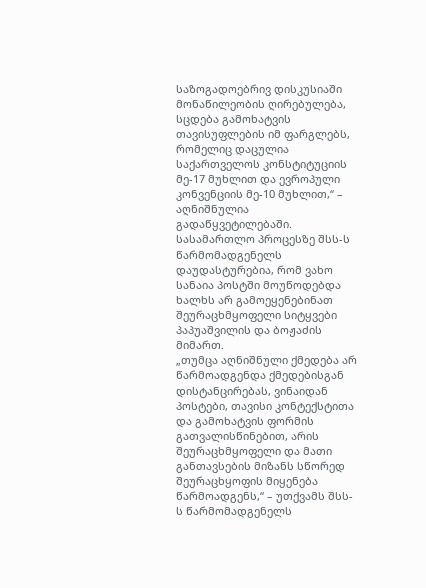საზოგადოებრივ დისკუსიაში მონაწილეობის ღირებულება, სცდება გამოხატვის თავისუფლების იმ ფარგლებს, რომელიც დაცულია საქართველოს კონსტიტუციის მე-17 მუხლით და ევროპული კონვენციის მე-10 მუხლით,“ – აღნიშნულია გადაწყვეტილებაში.
სასამართლო პროცესზე შსს-ს წარმომადგენელს დაუდასტურებია, რომ ვახო სანაია პოსტში მოუწოდებდა ხალხს არ გამოეყენებინათ შეურაცხმყოფელი სიტყვები პაპუაშვილის და ბოჟაძის მიმართ.
„თუმცა აღნიშნული ქმედება არ წარმოადგენდა ქმედებისგან დისტანცირებას, ვინაიდან პოსტები, თავისი კონტექსტითა და გამოხატვის ფორმის გათვალისწინებით, არის შეურაცხმყოფელი და მათი განთავსების მიზანს სწორედ შეურაცხყოფის მიყენება წარმოადგენს,“ – უთქვამს შსს-ს წარმომადგენელს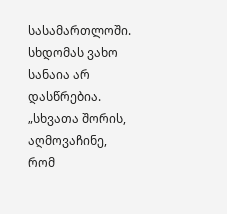სასამართლოში.
სხდომას ვახო სანაია არ დასწრებია.
„სხვათა შორის, აღმოვაჩინე, რომ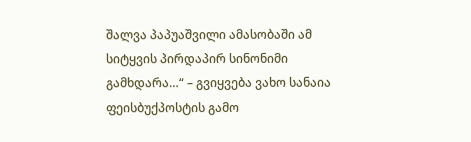შალვა პაპუაშვილი ამასობაში ამ სიტყვის პირდაპირ სინონიმი გამხდარა…“ – გვიყვება ვახო სანაია ფეისბუქპოსტის გამო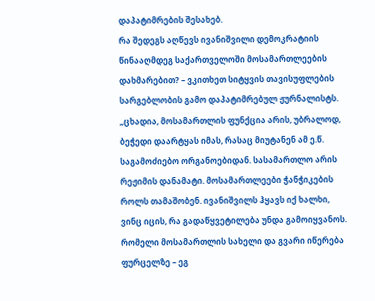დაპატიმრების შესახებ.
რა შედეგს აღწევს ივანიშვილი დემოკრატიის წინააღმდეგ საქართველოში მოსამართლეების დახმარებით? – ვკითხეთ სიტყვის თავისუფლების სარგებლობის გამო დაპატიმრებულ ჟურნალისტს.
„ცხადია, მოსამართლის ფუნქცია არის, უბრალოდ, ბეჭედი დაარტყას იმას, რასაც მიუტანენ ამ ე.წ. საგამოძიებო ორგანოებიდან. სასამართლო არის რეჟიმის დანამატი. მოსამართლეები ჭანჭიკების როლს თამაშობენ. ივანიშვილს ჰყავს იქ ხალხი, ვინც იცის, რა გადაწყვეტილება უნდა გამოიყვანოს.
რომელი მოსამართლის სახელი და გვარი იწერება ფურცელზე – ეგ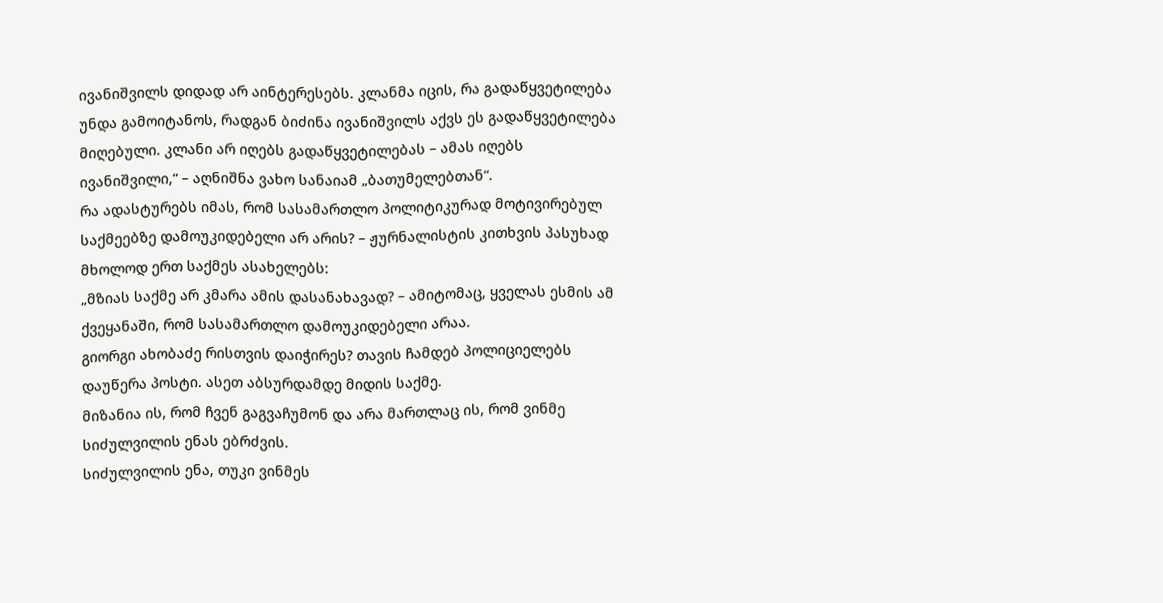ივანიშვილს დიდად არ აინტერესებს. კლანმა იცის, რა გადაწყვეტილება უნდა გამოიტანოს, რადგან ბიძინა ივანიშვილს აქვს ეს გადაწყვეტილება მიღებული. კლანი არ იღებს გადაწყვეტილებას – ამას იღებს ივანიშვილი,“ – აღნიშნა ვახო სანაიამ „ბათუმელებთან“.
რა ადასტურებს იმას, რომ სასამართლო პოლიტიკურად მოტივირებულ საქმეებზე დამოუკიდებელი არ არის? – ჟურნალისტის კითხვის პასუხად მხოლოდ ერთ საქმეს ასახელებს:
„მზიას საქმე არ კმარა ამის დასანახავად? – ამიტომაც, ყველას ესმის ამ ქვეყანაში, რომ სასამართლო დამოუკიდებელი არაა.
გიორგი ახობაძე რისთვის დაიჭირეს? თავის ჩამდებ პოლიციელებს დაუწერა პოსტი. ასეთ აბსურდამდე მიდის საქმე.
მიზანია ის, რომ ჩვენ გაგვაჩუმონ და არა მართლაც ის, რომ ვინმე სიძულვილის ენას ებრძვის.
სიძულვილის ენა, თუკი ვინმეს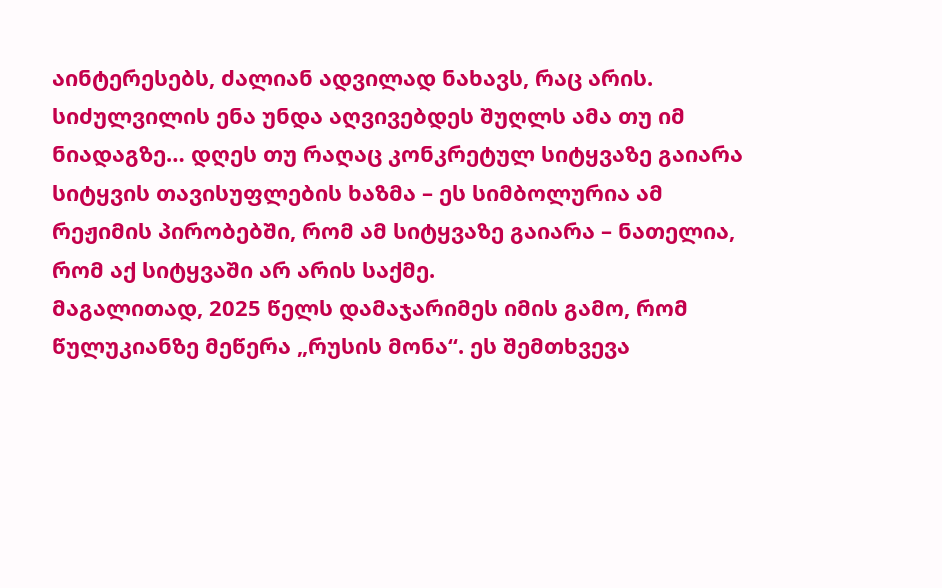აინტერესებს, ძალიან ადვილად ნახავს, რაც არის. სიძულვილის ენა უნდა აღვივებდეს შუღლს ამა თუ იმ ნიადაგზე… დღეს თუ რაღაც კონკრეტულ სიტყვაზე გაიარა სიტყვის თავისუფლების ხაზმა – ეს სიმბოლურია ამ რეჟიმის პირობებში, რომ ამ სიტყვაზე გაიარა – ნათელია, რომ აქ სიტყვაში არ არის საქმე.
მაგალითად, 2025 წელს დამაჯარიმეს იმის გამო, რომ წულუკიანზე მეწერა „რუსის მონა“. ეს შემთხვევა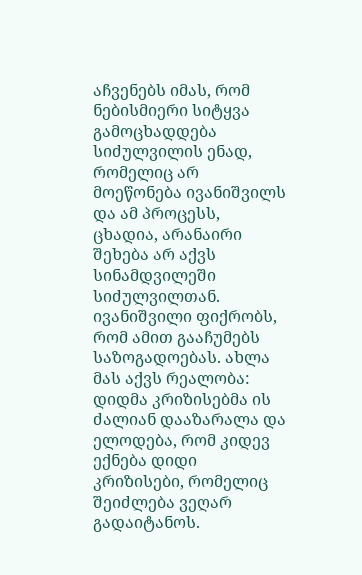აჩვენებს იმას, რომ ნებისმიერი სიტყვა გამოცხადდება სიძულვილის ენად, რომელიც არ მოეწონება ივანიშვილს და ამ პროცესს, ცხადია, არანაირი შეხება არ აქვს სინამდვილეში სიძულვილთან.
ივანიშვილი ფიქრობს, რომ ამით გააჩუმებს საზოგადოებას. ახლა მას აქვს რეალობა: დიდმა კრიზისებმა ის ძალიან დააზარალა და ელოდება, რომ კიდევ ექნება დიდი კრიზისები, რომელიც შეიძლება ვეღარ გადაიტანოს.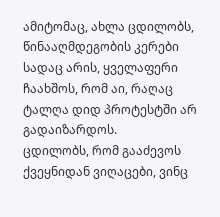ამიტომაც, ახლა ცდილობს, წინააღმდეგობის კერები სადაც არის, ყველაფერი ჩაახშოს, რომ აი, რაღაც ტალღა დიდ პროტესტში არ გადაიზარდოს.
ცდილობს, რომ გააძევოს ქვეყნიდან ვიღაცები, ვინც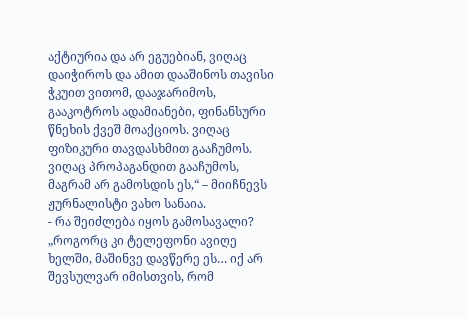აქტიურია და არ ეგუებიან, ვიღაც დაიჭიროს და ამით დააშინოს თავისი ჭკუით ვითომ, დააჯარიმოს, გააკოტროს ადამიანები, ფინანსური წნეხის ქვეშ მოაქციოს. ვიღაც ფიზიკური თავდასხმით გააჩუმოს. ვიღაც პროპაგანდით გააჩუმოს, მაგრამ არ გამოსდის ეს,“ – მიიჩნევს ჟურნალისტი ვახო სანაია.
- რა შეიძლება იყოს გამოსავალი?
„როგორც კი ტელეფონი ავიღე ხელში, მაშინვე დავწერე ეს… იქ არ შევსულვარ იმისთვის, რომ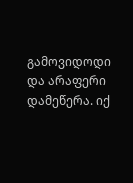გამოვიდოდი და არაფერი დამეწერა. იქ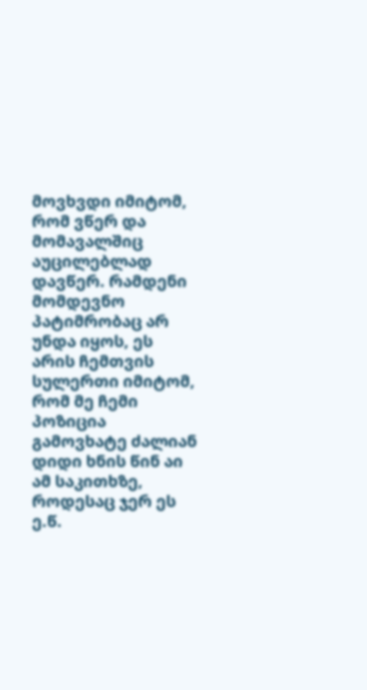მოვხვდი იმიტომ, რომ ვწერ და მომავალშიც აუცილებლად დავწერ. რამდენი მომდევნო პატიმრობაც არ უნდა იყოს, ეს არის ჩემთვის სულერთი იმიტომ, რომ მე ჩემი პოზიცია გამოვხატე ძალიან დიდი ხნის წინ აი ამ საკითხზე, როდესაც ჯერ ეს ე.წ.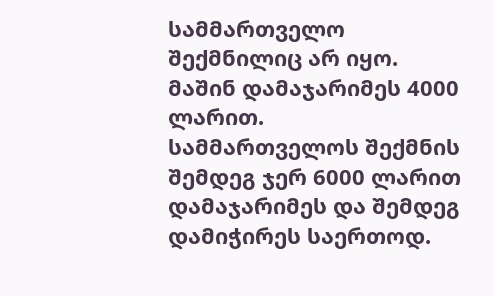სამმართველო შექმნილიც არ იყო. მაშინ დამაჯარიმეს 4000 ლარით.
სამმართველოს შექმნის შემდეგ ჯერ 6000 ლარით დამაჯარიმეს და შემდეგ დამიჭირეს საერთოდ.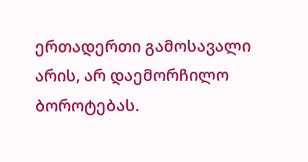ერთადერთი გამოსავალი არის, არ დაემორჩილო ბოროტებას.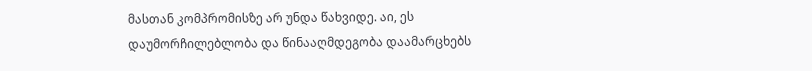მასთან კომპრომისზე არ უნდა წახვიდე. აი, ეს დაუმორჩილებლობა და წინააღმდეგობა დაამარცხებს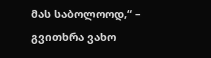მას საბოლოოდ,“ – გვითხრა ვახო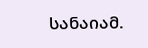სანაიამ.